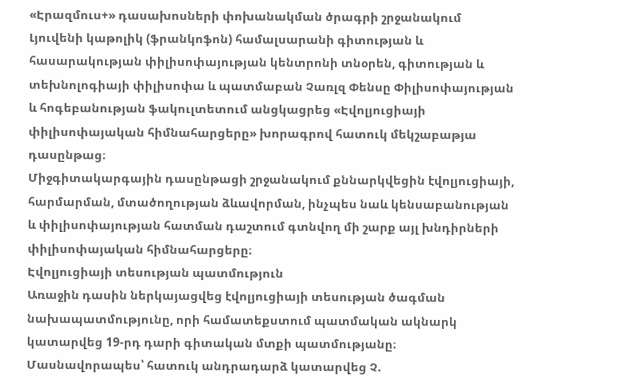«Էրազմուս+» դասախոսների փոխանակման ծրագրի շրջանակում Լյուվենի կաթոլիկ (ֆրանկոֆոն) համալսարանի գիտության և հասարակության փիլիսոփայության կենտրոնի տնօրեն, գիտության և տեխնոլոգիայի փիլիսոփա և պատմաբան Չառլզ Փենսը Փիլիսոփայության և հոգեբանության ֆակուլտետում անցկացրեց «Էվոլյուցիայի փիլիսոփայական հիմնահարցերը» խորագրով հատուկ մեկշաբաթյա դասընթաց։
Միջգիտակարգային դասընթացի շրջանակում քննարկվեցին էվոլյուցիայի, հարմարման, մտածողության ձևավորման, ինչպես նաև կենսաբանության և փիլիսոփայության հատման դաշտում գտնվող մի շարք այլ խնդիրների փիլիսոփայական հիմնահարցերը։
Էվոլյուցիայի տեսության պատմություն
Առաջին դասին ներկայացվեց էվոլյուցիայի տեսության ծագման նախապատմությունը, որի համատեքստում պատմական ակնարկ կատարվեց 19-րդ դարի գիտական մտքի պատմությանը։ Մասնավորապես՝ հատուկ անդրադարձ կատարվեց Չ.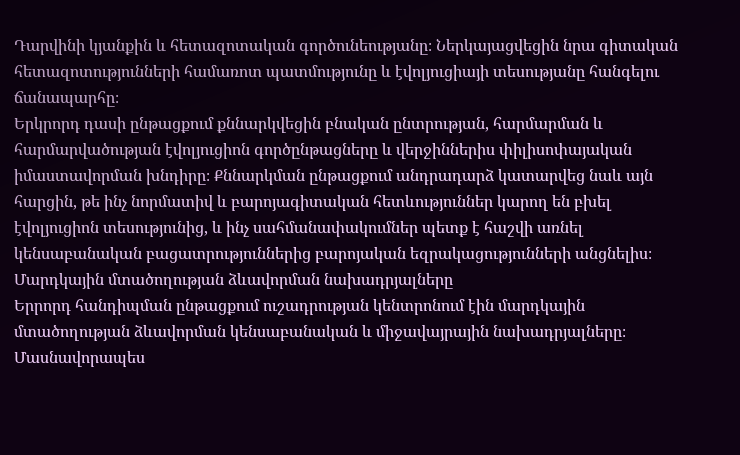Դարվինի կյանքին և հետազոտական գործունեությանը։ Ներկայացվեցին նրա գիտական հետազոտությունների համառոտ պատմությունը և էվոլյուցիայի տեսությանը հանգելու ճանապարհը։
Երկրորդ դասի ընթացքում քննարկվեցին բնական ընտրության, հարմարման և հարմարվածության էվոլյուցիոն գործընթացները և վերջիններիս փիլիսոփայական իմաստավորման խնդիրը։ Քննարկման ընթացքում անդրադարձ կատարվեց նաև այն հարցին, թե ինչ նորմատիվ և բարոյագիտական հետևություններ կարող են բխել էվոլյուցիոն տեսությունից, և ինչ սահմանափակումներ պետք է հաշվի առնել կենսաբանական բացատրություններից բարոյական եզրակացությունների անցնելիս։
Մարդկային մտածողության ձևավորման նախադրյալները
Երրորդ հանդիպման ընթացքում ուշադրության կենտրոնում էին մարդկային մտածողության ձևավորման կենսաբանական և միջավայրային նախադրյալները։ Մասնավորապես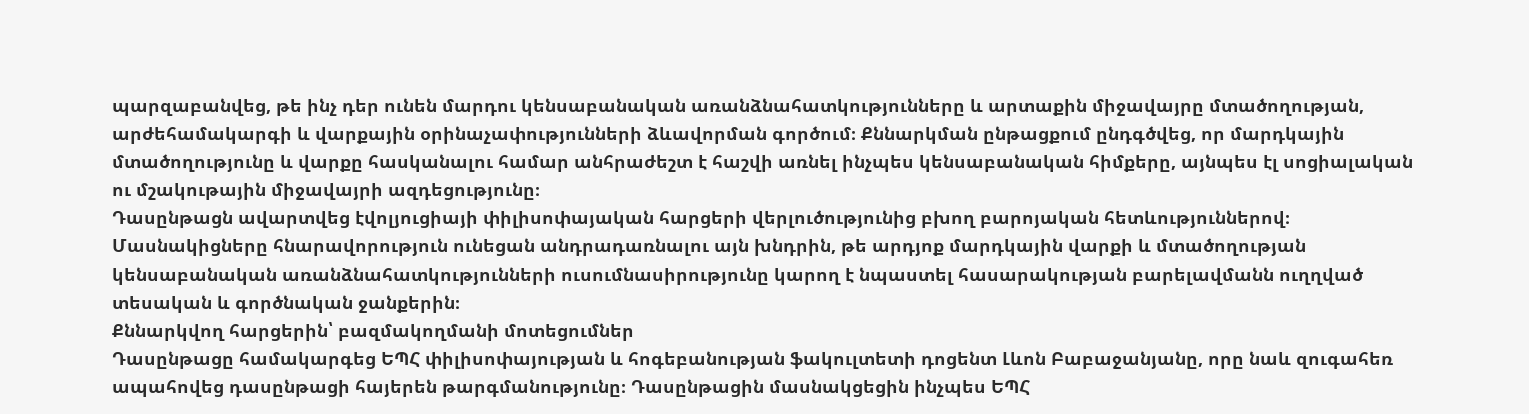պարզաբանվեց, թե ինչ դեր ունեն մարդու կենսաբանական առանձնահատկությունները և արտաքին միջավայրը մտածողության, արժեհամակարգի և վարքային օրինաչափությունների ձևավորման գործում։ Քննարկման ընթացքում ընդգծվեց, որ մարդկային մտածողությունը և վարքը հասկանալու համար անհրաժեշտ է հաշվի առնել ինչպես կենսաբանական հիմքերը, այնպես էլ սոցիալական ու մշակութային միջավայրի ազդեցությունը։
Դասընթացն ավարտվեց էվոլյուցիայի փիլիսոփայական հարցերի վերլուծությունից բխող բարոյական հետևություններով։ Մասնակիցները հնարավորություն ունեցան անդրադառնալու այն խնդրին, թե արդյոք մարդկային վարքի և մտածողության կենսաբանական առանձնահատկությունների ուսումնասիրությունը կարող է նպաստել հասարակության բարելավմանն ուղղված տեսական և գործնական ջանքերին։
Քննարկվող հարցերին՝ բազմակողմանի մոտեցումներ
Դասընթացը համակարգեց ԵՊՀ փիլիսոփայության և հոգեբանության ֆակուլտետի դոցենտ Լևոն Բաբաջանյանը, որը նաև զուգահեռ ապահովեց դասընթացի հայերեն թարգմանությունը։ Դասընթացին մասնակցեցին ինչպես ԵՊՀ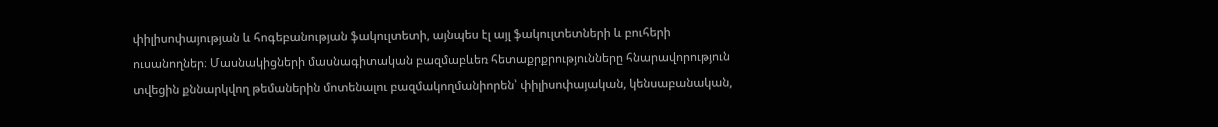փիլիսոփայության և հոգեբանության ֆակուլտետի, այնպես էլ այլ ֆակուլտետների և բուհերի ուսանողներ։ Մասնակիցների մասնագիտական բազմաբևեռ հետաքրքրությունները հնարավորություն տվեցին քննարկվող թեմաներին մոտենալու բազմակողմանիորեն՝ փիլիսոփայական, կենսաբանական,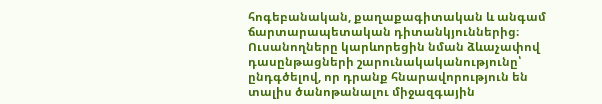հոգեբանական, քաղաքագիտական և անգամ ճարտարապետական դիտանկյուններից։
Ուսանողները կարևորեցին նման ձևաչափով դասընթացների շարունակականությունը՝ ընդգծելով, որ դրանք հնարավորություն են տալիս ծանոթանալու միջազգային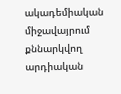ակադեմիական միջավայրում քննարկվող արդիական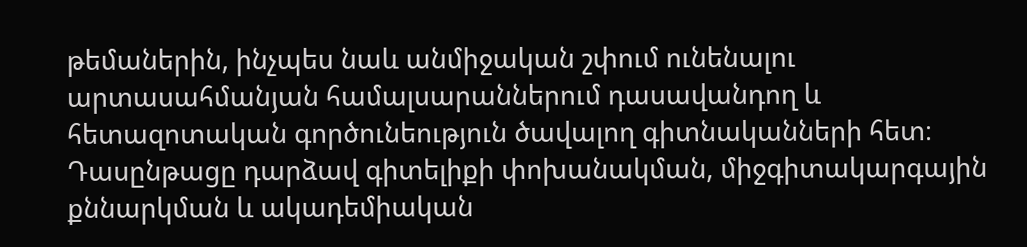թեմաներին, ինչպես նաև անմիջական շփում ունենալու արտասահմանյան համալսարաններում դասավանդող և հետազոտական գործունեություն ծավալող գիտնականների հետ։ Դասընթացը դարձավ գիտելիքի փոխանակման, միջգիտակարգային քննարկման և ակադեմիական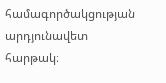համագործակցության արդյունավետ հարթակ։